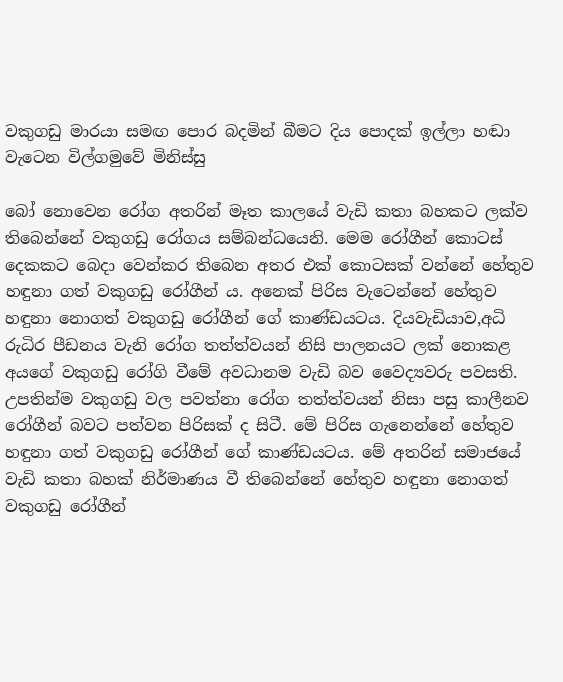වකුගඩු මාරයා සමඟ පොර බදමින් බීමට දිය පොදක් ඉල්ලා හඬා වැටෙන විල්ගමුවේ මිනිස්සු

බෝ නොවෙන රෝග අතරින් මෑත කාලයේ වැඩි කතා බහකට ලක්ව තිබෙන්නේ වකුගඩු රෝගය සම්බන්ධයෙනි. මෙම රෝගීන් කොටස් දෙකකට බෙදා වෙන්කර තිබෙන අතර එක් කොටසක් වන්නේ හේතුව හඳුනා ගත් වකුගඩු රෝගීන් ය. අනෙක් පිරිස වැටෙන්නේ හේතුව හඳුනා නොගත් වකුගඩු රෝගීන් ගේ කාණ්ඩයටය. දියවැඩියාව,අධි රුධිර පීඩනය වැනි රෝග තත්ත්වයන් නිසි පාලනයට ලක් නොකළ අයගේ වකුගඩු රෝගි වීමේ අවධානම වැඩි බව වෛද්‍යවරු පවසති. උපතින්ම වකුගඩු වල පවත්නා රෝග තත්ත්වයන් නිසා පසු කාලීනව රෝගීන් බවට පත්වන පිරිසක් ද සිටී. මේ පිරිස ගැනෙන්නේ හේතුව හඳුනා ගත් වකුගඩු රෝගීන් ගේ කාණ්ඩයටය. මේ අතරින් සමාජයේ වැඩි කතා බහක් නිර්මාණය වී තිබෙන්නේ හේතුව හඳුනා නොගත් වකුගඩු රෝගීන්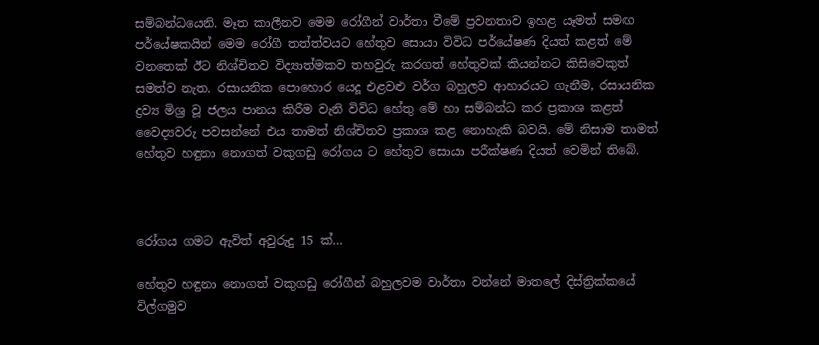සම්බන්ධයෙනි. මෑත කාලීනව මෙම රෝගීන් වාර්තා වීමේ ප්‍රවනතාව ඉහළ යෑමත් සමඟ පර්යේෂකයින් මෙම රෝගී තත්ත්වයට හේතුව සොයා විවිධ පර්යේෂණ දියත් කළත් මේ වනතෙක් ඊට නිශ්චිතව විද්‍යාත්මකව තහවුරු කරගත් හේතුවක් කියන්නට කිසිවෙකුත් සමත්ව නැත. රසායනික පොහොර යෙදූ එළවළු වර්ග බහුලව ආහාරයට ගැනීම, රසායනික ද්‍රව්‍ය මිශ්‍ර වූ ජලය පානය කිරීම වැනි විවිධ හේතු මේ හා සම්බන්ධ කර ප්‍රකාශ කළත් වෛද්‍යවරු පවසන්නේ එය තාමත් නිශ්චිතව ප්‍රකාශ කළ නොහැකි බවයි. මේ නිසාම තාමත් හේතුව හඳුනා නොගත් වකුගඩු රෝගය ට හේතුව සොයා පරීක්ෂණ දියත් වෙමින් තිබේ.



රෝගය ගමට ඇවිත් අවුරුදු 15 ක්…

හේතුව හඳුනා නොගත් වකුගඩු රෝගීන් බහුලවම වාර්තා වන්නේ මාතලේ දිස්ත්‍රික්කයේ විල්ගමුව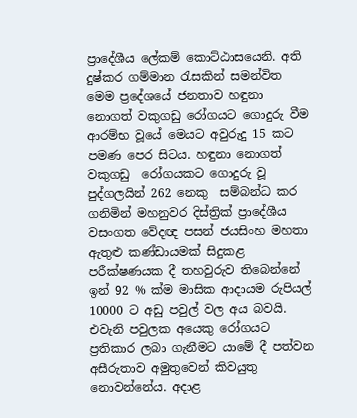ප්‍රාදේශීය ලේකම් කොට්ඨාසයෙනි. අති දුෂ්කර ගම්මාන රැසකින් සමන්විත මෙම ප්‍රදේශයේ ජනතාව හඳුනා නොගත් වකුගඩු රෝගයට ගොදුරු වීම ආරම්භ වූයේ මෙයට අවුරුදු 15 කට පමණ පෙර සිටය. හඳුනා නොගත් වකුගඩු  රෝගයකට ගොදුරු වූ පුද්ගලයින් 262 නෙකු  සම්බන්ධ කර ගනිමින් මහනුවර දිස්ත්‍රික් ප්‍රාදේශීය වසංගත වේදඥ පසන් ජයසිංහ මහතා ඇතුළු කණ්ඩායමක් සිදුකළ පරීක්ෂණයක දී තහවුරුව තිබෙන්නේ ඉන් 92 % ක්ම මාසික ආදායම රුපියල් 10000 ට අඩු පවුල් වල අය බවයි. එවැනි පවුලක අයෙකු රෝගයට ප්‍රතිකාර ලබා ගැනීමට යාමේ දී පත්වන අසීරුතාව අමුතුවෙන් කිවයුතු නොවන්නේය. අදාළ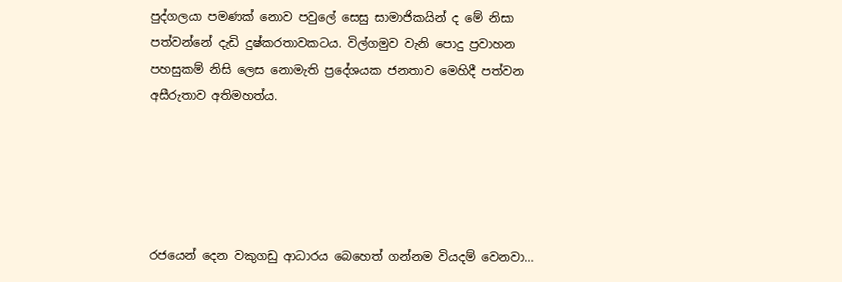පුද්ගලයා පමණක් නොව පවුලේ සෙසු සාමාජිකයින් ද මේ නිසා පත්වන්නේ දැඩි දුෂ්කරතාවකටය. විල්ගමුව වැනි පොදු ප්‍රවාහන පහසුකම් නිසි ලෙස නොමැති ප්‍රදේශයක ජනතාව මෙහිදී පත්වන අසීරුතාව අතිමහත්ය.





රජයෙන් දෙන වකුගඩු ආධාරය බෙහෙත් ගන්නම වියදම් වෙනවා…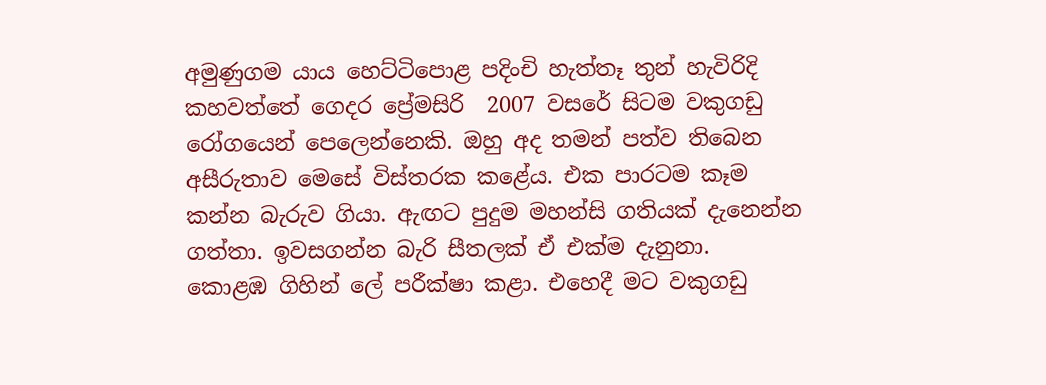අමුණුගම යාය හෙට්ටිපොළ පදිංචි හැත්තෑ තුන් හැවිරිදි කහවත්තේ ගෙදර ප්‍රේමසිරි  2007 වසරේ සිටම වකුගඩු රෝගයෙන් පෙලෙන්නෙකි. ඔහු අද තමන් පත්ව තිබෙන අසීරුතාව මෙසේ විස්තරක කළේය. එක පාරටම කෑම කන්න බැරුව ගියා. ඇඟට පුදුම මහන්සි ගතියක් දැනෙන්න ගත්තා. ඉවසගන්න බැරි සීතලක් ඒ එක්ම දැනුනා.  කොළඹ ගිහින් ලේ පරීක්ෂා කළා. එහෙදී මට වකුගඩු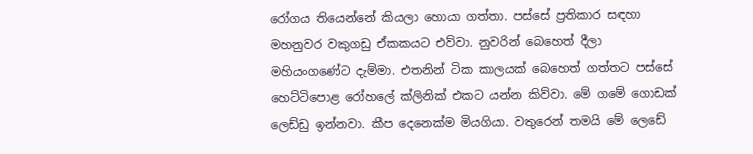රෝගය තියෙන්නේ කියලා හොයා ගත්තා. පස්සේ ප්‍රතිකාර සඳහා  මහනුවර වකුගඩු ඒකකයට එව්වා. නුවරින් බෙහෙත් දීලා මහියංගණේට දැම්මා. එතනින් ටික කාලයක් බෙහෙත් ගත්තට පස්සේ හෙට්ටිපොළ රෝහලේ ක්ලිනික් එකට යන්න කිව්වා. මේ ගමේ ගොඩක් ලෙඩ්ඩු ඉන්නවා. කීප දෙනෙක්ම මියගියා. වතුරෙන් තමයි මේ ලෙඩේ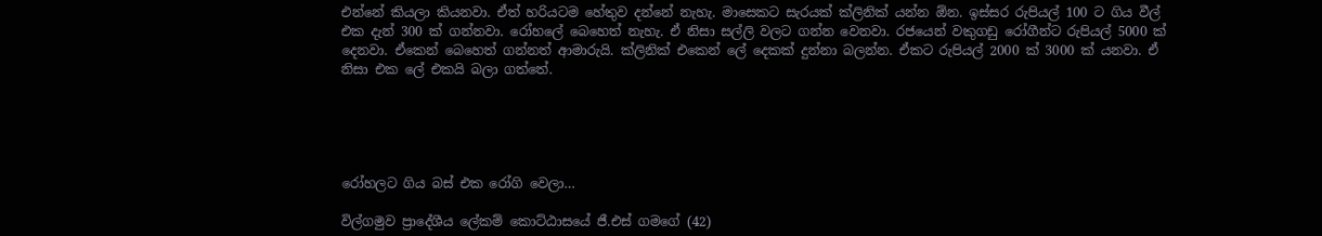එන්නේ කියලා කියනවා. ඒත් හරියටම හේතුව දන්නේ නැහැ. මාසෙකට සැරයක් ක්ලිනික් යන්න ඕන. ඉස්සර රුපියල් 100 ට ගිය වීල් එක දැන් 300 ක් ගන්නවා. රෝහලේ බෙහෙත් නැහැ. ඒ නිසා සල්ලි වලට ගන්න වෙනවා. රජයෙන් වකුගඩු රෝගීන්ට රුපියල් 5000 ක් දෙනවා. ඒකෙන් බෙහෙත් ගන්නත් ආමාරුයි. ක්ලිනික් එකෙන් ලේ දෙකක් දුන්නා බලන්න. ඒකට රුපියල් 2000 ක් 3000 ක් යනවා. ඒ නිසා එක ලේ එකයි බලා ගත්තේ.





රෝහලට ගිය බස් එක රෝගි වෙලා…

විල්ගමුව ප්‍රාදේශීය ලේකම් කොට්ඨාසයේ ජී.එස් ගමගේ (42)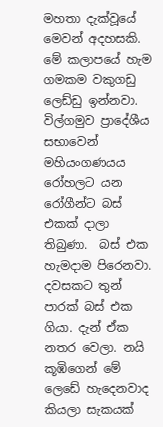මහතා දැක්වූයේ මෙවන් අදහසකි.  මේ කලාපයේ හැම ගමකම වකුගඩු ලෙඩ්ඩු ඉන්නවා. විල්ගමුව ප්‍රාදේශීය සභාවෙන් මහියංගණයය රෝහලට යන  රෝගීන්ට බස් එකක් දාලා තිබුණා.  බස් එක හැමදාම පිරෙනවා. දවසකට තුන් පාරක් බස් එක ගියා. දැන් ඒක නතර වෙලා. නයි කූඹිගෙන් ‍මේ ලෙඩේ හැදෙනවාද කියලා සැකයක්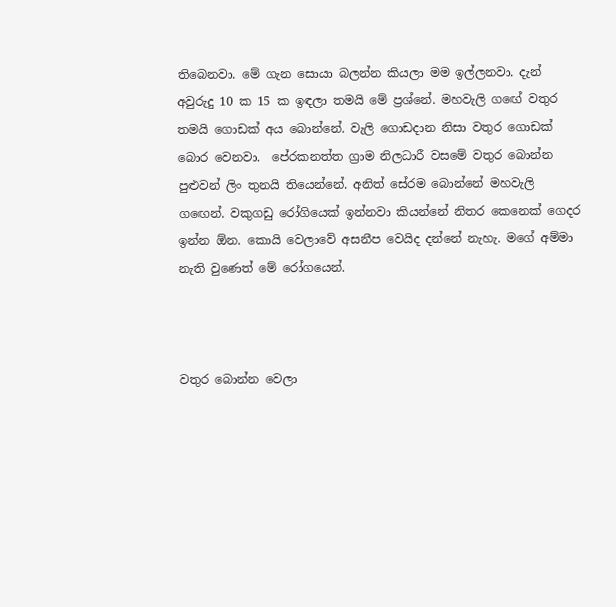තිබෙනවා. මේ ගැන සොයා බලන්න කියලා මම ඉල්ලනවා. දැන් අවුරුදු 10 ක 15 ක ඉඳලා තමයි මේ ප්‍රශ්නේ. මහවැලි ගඟේ වතුර තමයි ගොඩක් අය බොන්නේ. වැලි ගොඩදාන නිසා වතුර ගොඩක් බොර වෙනවා.  පේරකනත්ත ග්‍රාම නිලධාරී වසමේ වතුර බොන්න පුළුවන් ලිං තුනයි තියෙන්නේ. අනිත් සේරම බොන්නේ මහවැලි ගඟෙන්. වකුගඩු රෝගියෙක් ඉන්නවා කියන්නේ නිතර කෙනෙක් ගෙදර ඉන්න ඕන. කොයි වෙලාවේ අසනීප වෙයිද දන්නේ නැහැ. මගේ අම්මා නැති වුණෙත් මේ රෝගයෙන්.



වතුර බොන්න වෙලා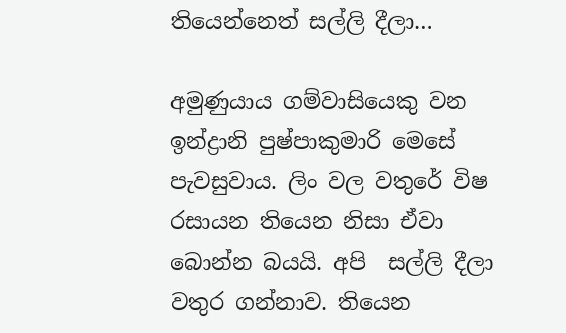තියෙන්නෙත් සල්ලි දීලා…

අමුණුයාය ගම්වාසියෙකු වන ඉන්ද්‍රානි පුෂ්පාකුමාරි මෙසේ පැවසුවාය. ලිං වල වතුරේ විෂ රසායන තියෙන නිසා ඒවා බොන්න බයයි. අපි  සල්ලි දීලා වතුර ගන්නාව. තියෙන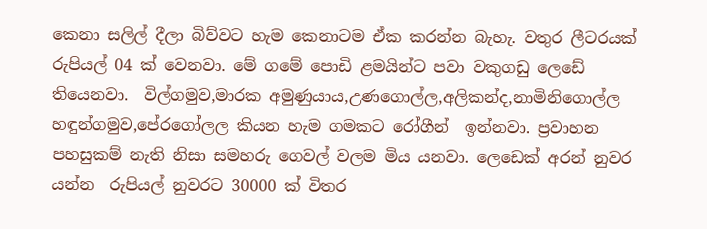කෙනා සලිල් දීලා බිව්වට හැම කෙනාටම ඒක කරන්න බැහැ. වතුර ලීටරයක් රුපියල් 04 ක් වෙනවා. මේ ගමේ පොඩි ළමයින්ට පවා වකුගඩු ලෙඩේ තියෙනවා.  විල්ගමුව,මාරක අමුණුයාය,උණගොල්ල,අලිකන්ද,නාමිනිගොල්ල හඳුන්ගමුව,පේරගෝලල කියන හැම ගමකට රෝගීන්  ඉන්නවා. ප්‍රවාහන පහසුකම් නැති නිසා සමහරු ගෙවල් වලම මිය යනවා. ලෙඩෙක් අරන් නුවර යන්න  රුපියල් නුවරට 30000 ක් විතර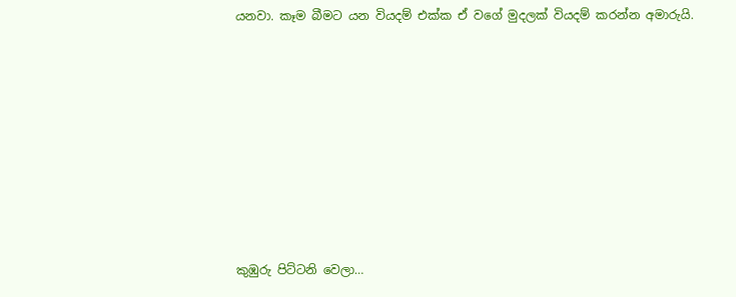යනවා. කෑම බීමට යන වියදම් එක්ක ඒ වගේ මුදලක් වියදම් කරන්න අමාරුයි.









කුඹුරු පිට්ටනි වෙලා…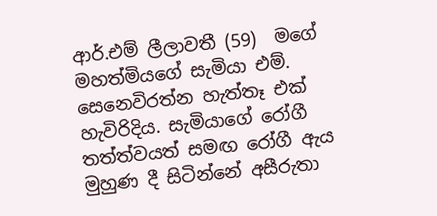ආර්.එම් ලීලාවතී (59)  මගේ මහත්මියගේ සැමියා එම්. සෙනෙවිරත්න හැත්තෑ එක් හැවිරිදිය. සැමියාගේ රෝගී තත්ත්වයත් සමඟ රෝගී ඇය මුහුණ දී සිටින්නේ අසීරුතා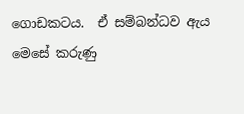ගොඩකටය.  ඒ සම්බන්ධව ඇය මෙසේ කරුණු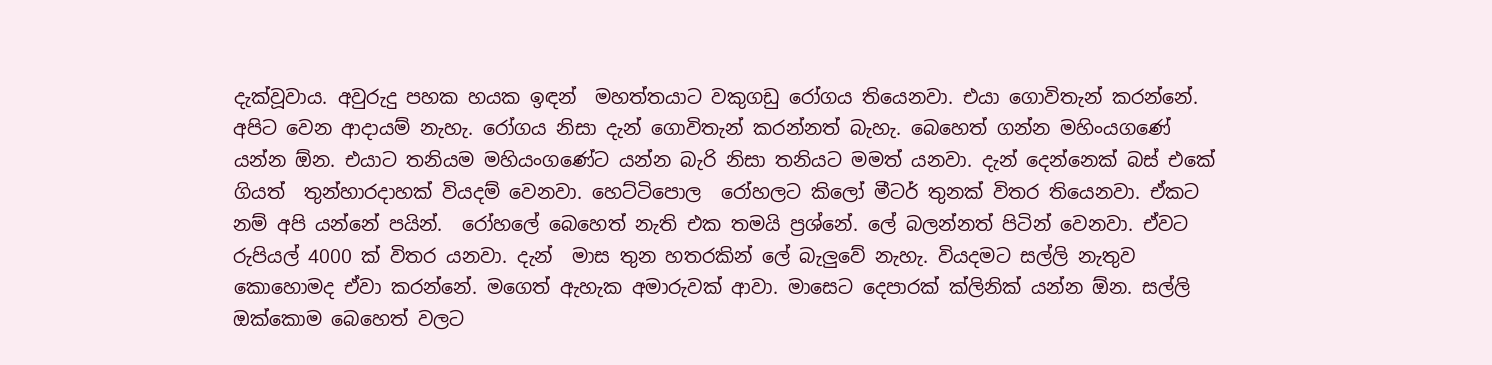දැක්වූවාය. අවුරුදු පහක හයක ඉඳන්  මහත්තයාට වකුගඩු රෝගය තියෙනවා. එයා ගොවිතැන් කරන්නේ. අපිට වෙන ආදායම් නැහැ. රෝගය නිසා දැන් ගොවිතැන් කරන්නත් බැහැ. බෙහෙත් ගන්න මහිංයගණේ යන්න ඕන. එයාට තනියම මහියංගණේට යන්න බැරි නිසා තනියට මමත් යනවා. දැන් දෙන්නෙක් බස් එකේ ගියත්  තුන්හාරදාහක් වියදම් වෙනවා. හෙට්ටිපොල  රෝහලට කිලෝ මීටර් තුනක් විතර තියෙනවා. ඒකට නම් අපි යන්නේ පයින්.  රෝහලේ බෙහෙත් නැති එක තමයි ප්‍රශ්නේ. ලේ බලන්නත් පිටින් වෙනවා. ඒවට රුපියල් 4000 ක් විතර යනවා. දැන්  මාස තුන හතරකින් ලේ බැලුවේ නැහැ. වියදමට සල්ලි නැතුව කොහොමද ඒවා කරන්නේ. මගෙත් ඇහැක අමාරුවක් ආවා. මාසෙට දෙපාරක් ක්ලිනික් යන්න ඕන. සල්ලි ඔක්කොම බෙහෙත් වලට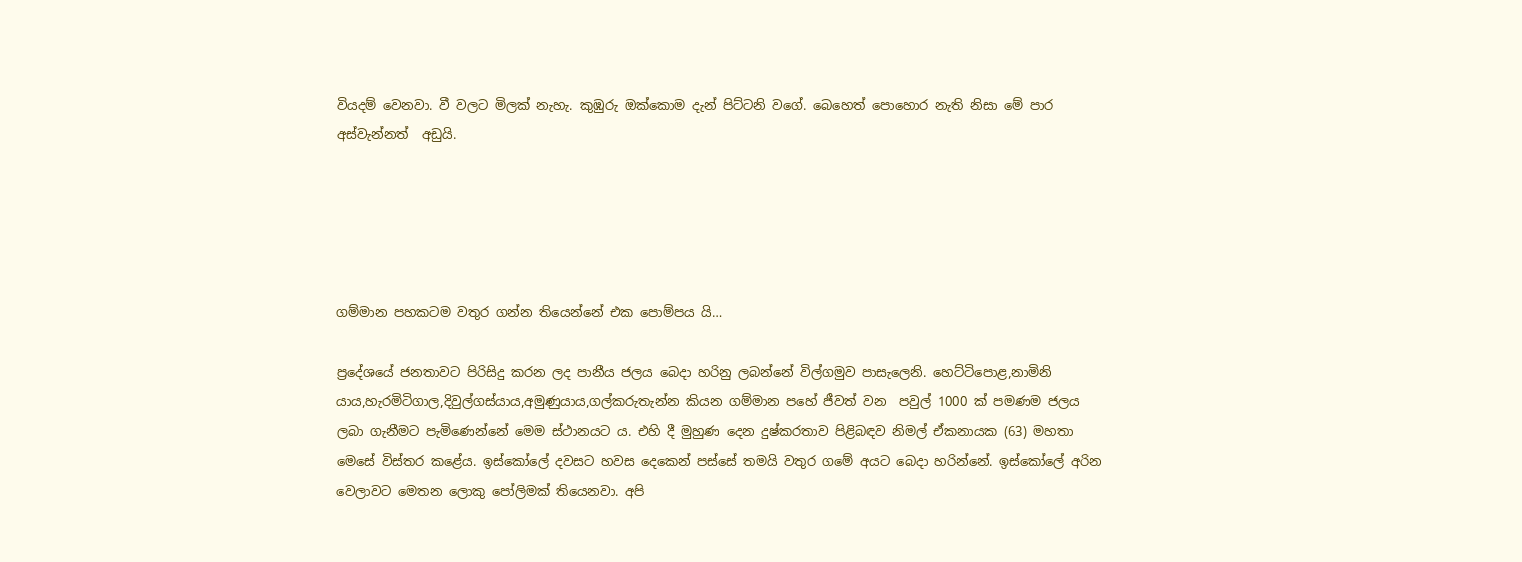වියදම් වෙනවා. වී වලට මිලක් නැහැ. කුඹුරු ඔක්කොම දැන් පිට්ටනි වගේ. බෙහෙත් පොහොර නැති නිසා මේ පාර අස්වැන්නත්  අඩුයි.





ගම්මාන පහකටම වතුර ගන්න තියෙන්නේ එක පොම්පය යි…

ප්‍රදේශයේ ජනතාවට පිරිසිදු කරන ලද පානීය ජලය බෙදා හරිනු ලබන්නේ විල්ගමුව පාසැලෙනි. හෙට්ටිපොළ,නාමිනි යාය,හැරමිටිගාල,දිවුල්ගස්යාය,අමුණුයාය,ගල්කරුතැන්න කියන ගම්මාන පහේ ජීවත් වන  පවුල් 1000 ක් පමණම ජලය ලබා ගැනීමට පැමිණෙන්නේ මෙම ස්ථානයට ය. එහි දී මුහුණ දෙන දුෂ්කරතාව පිළිබඳව නිමල් ඒකනායක (63) මහතා මෙසේ විස්තර කළේය. ඉස්කෝලේ දවසට හවස දෙකෙන් පස්සේ තමයි වතුර ගමේ අයට බෙදා හරින්නේ. ඉස්කෝලේ අරින වෙලාවට මෙතන ලොකු පෝලිමක් තියෙනවා. අපි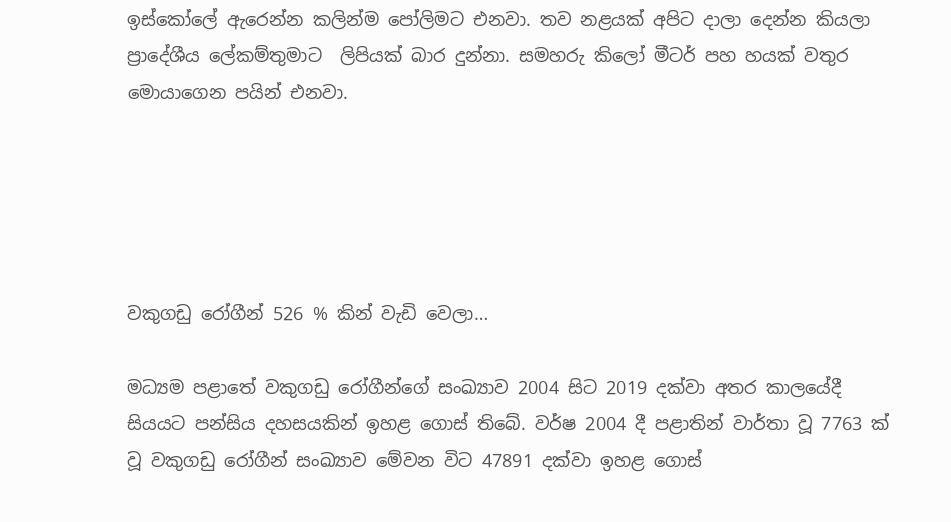ඉස්කෝලේ ඇරෙන්න කලින්ම පෝලිමට එනවා. තව නළයක් අපිට දාලා දෙන්න කියලා ප්‍රාදේශීය ලේකම්තුමාට  ලිපියක් බාර දුන්නා. සමහරු කිලෝ මීටර් පහ හයක් වතුර මොයාගෙන පයින් එනවා.





වකුගඩු රෝගීන් 526 % කින් වැඩි වෙලා…

මධ්‍යම පළාතේ වකුගඩු රෝගීන්ගේ සංඛ්‍යාව 2004 සිට 2019 දක්වා අතර කාලයේදී සියයට පන්සිය දහසයකින් ඉහළ ගොස් තිබේ. වර්ෂ 2004 දී පළාතින් වාර්තා වූ 7763 ක් වූ වකුගඩු රෝගීන් සංඛ්‍යාව මේවන විට 47891 දක්වා ඉහළ ගොස්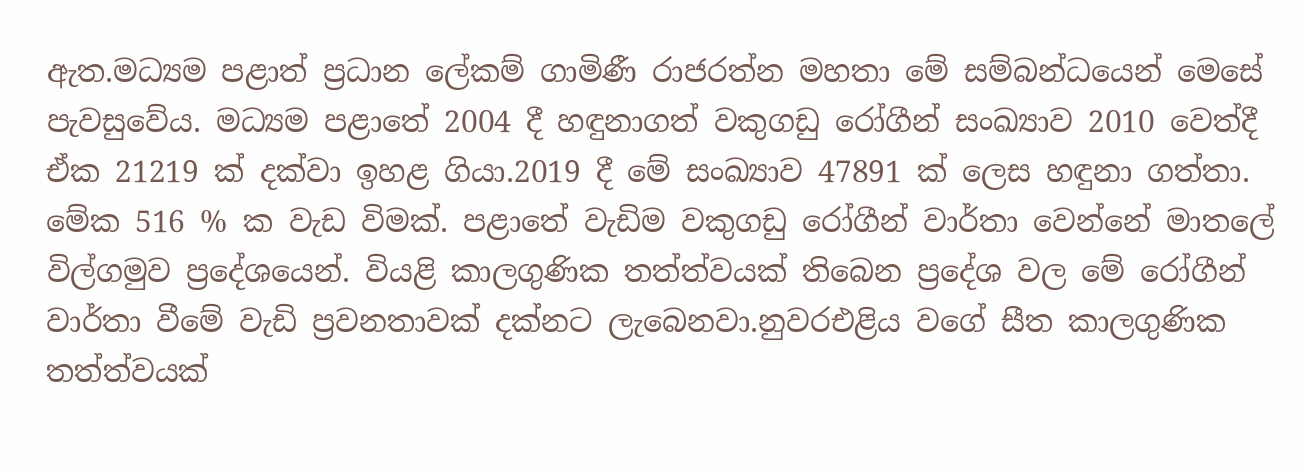ඇත.මධ්‍යම පළාත් ප්‍රධාන ලේකම් ගාමිණී රාජරත්න මහතා මේ සම්බන්ධයෙන් මෙසේ පැවසුවේය. මධ්‍යම පළාතේ 2004 දී හඳුනාගත් වකුගඩු රෝගීන් සංඛ්‍යාව 2010 වෙත්දී ඒක 21219 ක් දක්වා ඉහළ ගියා.2019 දී මේ සංඛ්‍යාව 47891 ක් ලෙස හඳුනා ගත්තා. මේක 516 % ක වැඩ විමක්. පළාතේ වැඩිම වකුගඩු රෝගීන් වාර්තා වෙන්නේ මාතලේ විල්ගමුව ප්‍රදේශයෙන්. වියළි කාලගුණික තත්ත්වයක් තිබෙන ප්‍රදේශ වල මේ රෝගීන් වාර්තා වීමේ වැඩි ප්‍රවනතාවක් දක්නට ලැබෙනවා.නුවරඑළිය වගේ සීත කාලගුණික තත්ත්වයක්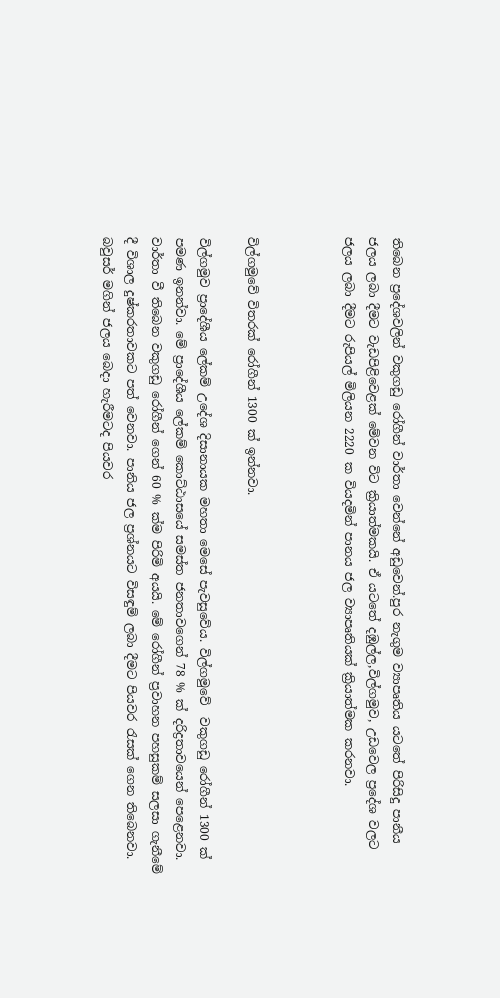තිබෙන ප්‍රදේශවලින් වකුගඩු රෝගීන් වාර්තා වෙන්නේ අඩුවෙන්.පුර නැගුම ව්‍යාපෘතිය යටතේ පිරිසිදු පානීය ජලය ලබා දීමට වැඩපිළිවෙළක් මේවන විට ක්‍රියාත්මකයි. ඒ යටතේ දඹුල්ල,විල්ගමුව, උඩවෙල ප්‍රදේශ වලට ජලය ලබා දීමට රුපියල් මිලියන 2220 ක වියදමින් පානය ජල ව්‍යාපෘතියක් ක්‍රියාත්මක කරනවා.



විල්ගමුවේ විතරක් රෝගීන් 1300 ක් ඉන්නවා.

විල්ගමුව ප්‍රාදේශීය ලේකම් උදේශ දිසානායක මහතා මෙසේ පැවසුවේය. විල්ගමුවේ  වකුගඩු රෝගීන් 1300 ක් පමණ ඉනන්වා. මේ ප්‍රාදේශීය ලේකම් කොට්ඨාසයේ සමස්ත ජනතාවගෙන් 78 % ක් දරිද්‍රතාවයෙන් පෙළෙනවා. වාර්තා වී තිබෙන වකුගඩු රෝගීන් ගෙන් 60 % ක්ම පිරිමි අයයි. මේ රෝගීන් ප්‍රවාහන පහසුකම් සලසා ගැනීමේ දී විශාල දුෂ්කරතාවකට පත් වෙනවා. පානිය ජල ප්‍රශ්නයට විසඳුම් ලබා දීමට පියවර රැසක් ගෙන තිබෙනවා. බවුසර් මගින් ජලය බෙදා හැරීමටද පියවර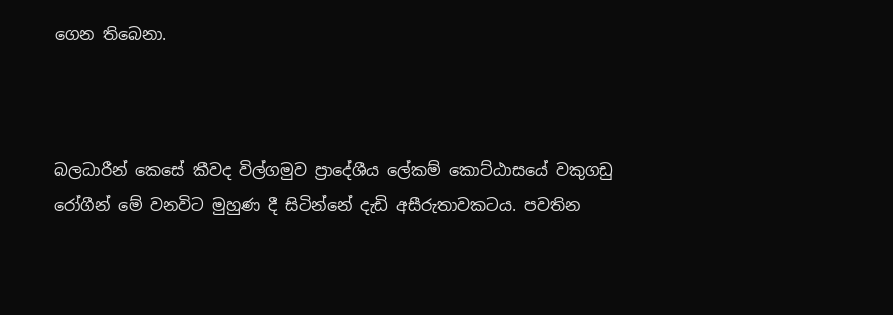ගෙන තිබෙනා.



බලධාරීන් කෙසේ කීවද විල්ගමුව ප්‍රාදේශීය ලේකම් කොට්ඨාසයේ වකුගඩු රෝගීන් මේ වනවිට මුහුණ දී සිටින්නේ දැඩි අසීරුතාවකටය. පවතින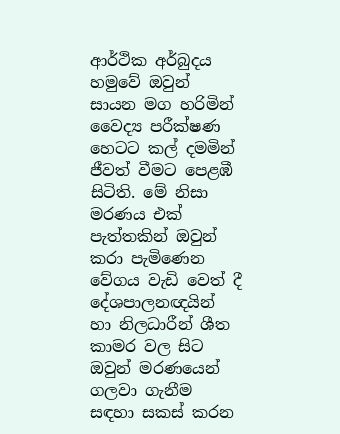ආර්ථික අර්බුදය හමුවේ ඔවුන් සායන මග හරිමින් වෛද්‍ය පරීක්ෂණ හෙටට කල් දමමින් ජීවත් වීමට පෙළඹී සිටිති. මේ නිසා  මරණය එක් පැත්තකින් ඔවුන් කරා පැමිණෙන වේගය වැඩි වෙත් දී  දේශපාලනඥයින් හා නිලධාරීන් ශීත කාමර වල සිට ඔවුන් මරණයෙන් ගලවා ගැනීම සඳහා සකස් කරන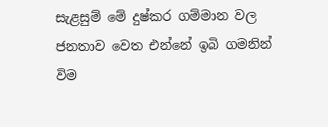සැළසුම් මේ දුෂ්කර ගම්මාන වල ජනතාව වෙත එන්නේ ඉබි ගමනින් විම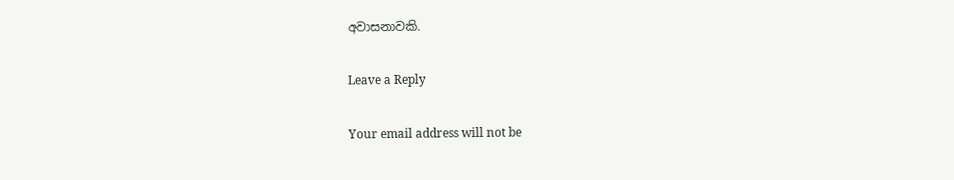අවාසනාවකි.

Leave a Reply

Your email address will not be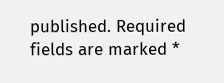published. Required fields are marked *